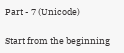Part - 7 (Unicode)

Start from the beginning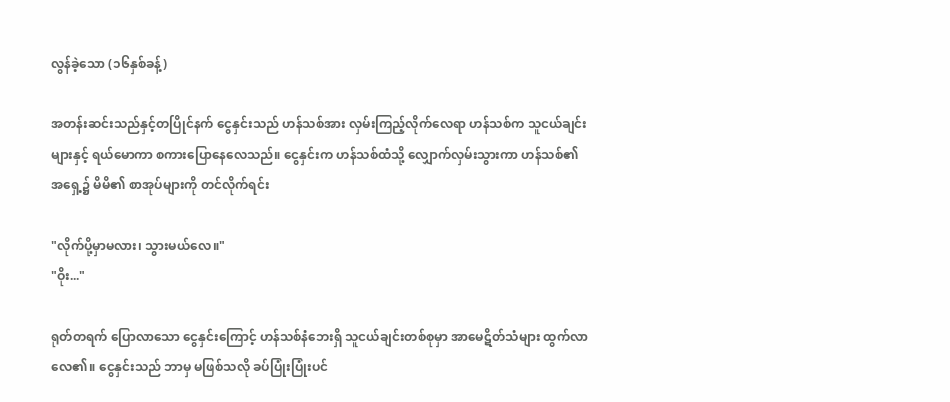လွန်ခဲ့သော (၁၆နှစ်ခန့်)

အတန်းဆင်းသည်နှင့်တပြိုင်နက် ငွေနှင်းသည် ဟန်သစ်အား လှမ်းကြည့်လိုက်လေရာ ဟန်သစ်က သူငယ်ချင်းများနှင့် ရယ်မောကာ စကားပြောနေလေသည်။ ငွေနှင်းက ဟန်သစ်ထံသို့ လျှောက်လှမ်းသွားကာ ဟန်သစ်၏ အရှေ့၌ မိမိ၏ စာအုပ်များကို တင်လိုက်ရင်း

"လိုက်ပို့မှာမလား၊ သွားမယ်လေ။"
"ဝိုး..."

ရုတ်တရက် ပြောလာသော ငွေနှင်းကြောင့် ဟန်သစ်နံဘေးရှိ သူငယ်ချင်းတစ်စုမှာ အာမေဋိတ်သံများ ထွက်လာလေ၏။ ငွေနှင်းသည် ဘာမှ မဖြစ်သလို ခပ်ပြုံးပြုံးပင်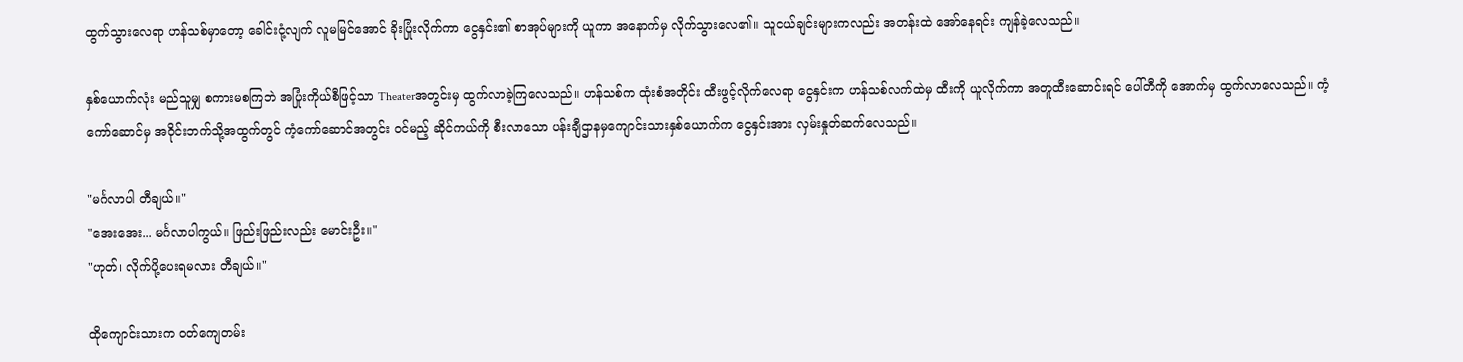ထွက်သွားလေရာ ဟန်သစ်မှာတော့ ခေါင်းငုံ့လျက် လူမမြင်အောင် ခိုးပြုံးလိုက်ကာ ငွေနှင်း၏ စာအုပ်များကို ယူကာ အနောက်မှ လိုက်သွားလေ၏။ သူငယ်ချင်းများကလည်း အတန်းထဲ အော်နေရင်း ကျန်ခဲ့လေသည်။

နှစ်ယောက်လုံး မည်သူမျှ စကားမစကြဘဲ အပြုံးကိုယ်စီဖြင့်သာ Theaterအတွင်းမှ ထွက်လာခဲ့ကြလေသည်။ ဟန်သစ်က ထုံးစံအတိုင်း ထီးဖွင့်လိုက်လေရာ ငွေနှင်းက ဟန်သစ်လက်ထဲမှ ထီးကို ယူလိုက်ကာ အတူထီးဆောင်းရင် ပေါ်တီကို အောက်မှ ထွက်လာလေသည်။ ကံ့ကော်ဆောင်မှ အဝိုင်းဘက်သို့အထွက်တွင် ကံ့ကော်ဆောင်အတွင်း ဝင်မည့် ဆိုင်ကယ်ကို စီးလာသော ပန်းချီဌာနမှကျောင်းသားနှစ်ယောက်က ငွေနှင်းအား လှမ်းနှုတ်ဆက်လေသည်။

"မင်္ဂလာပါ တီချယ်။"
"အေးအေး... မင်္ဂလာပါကွယ်။ ဖြည်းဖြည်းလည်း မောင်းဦး။"
"ဟုတ်၊ လိုက်ပို့ပေးရမလား တီချယ်။"

ထိုကျောင်းသားက ဝတ်ကျေတမ်း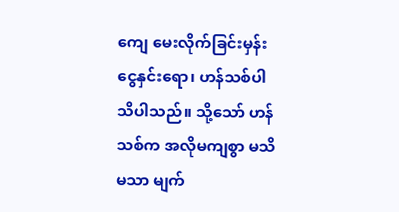ကျေ မေးလိုက်ခြင်းမှန်း ငွေနှင်းရော၊ ဟန်သစ်ပါ သိပါသည်။ သို့သော် ဟန်သစ်က အလိုမကျစွာ မသိမသာ မျက်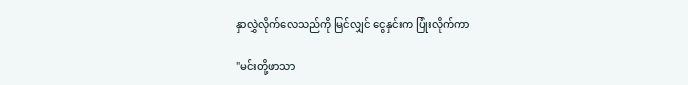နှာလွှဲလိုက်လေသည်ကို မြင်လျှင် ငွေနှင်းက ပြုံးလိုက်ကာ

"မင်းတို့ဖာသာ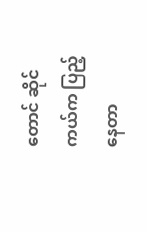တောင် ဆိုင်ကယ်က ပြည့်နေတာ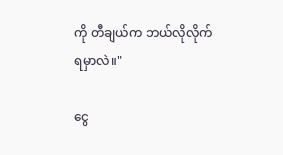ကို တီချယ်က ဘယ်လိုလိုက်ရမှာလဲ။"

ငွေ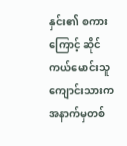နှင်း၏ စကားကြောင့် ဆိုင်ကယ်မောင်းသူကျောင်းသားက အနာက်မှတစ်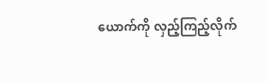ယောက်ကို လှည့်ကြည့်လိုက်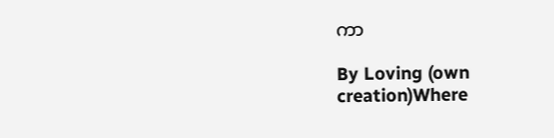ကာ

By Loving (own creation)Where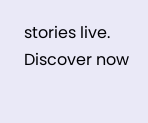stories live. Discover now